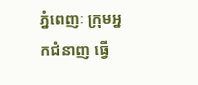ភ្នំពេញៈ ក្រុមអ្នកជំនាញ ធ្វើ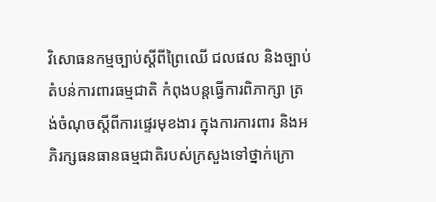វិសោធនកម្មច្បាប់ស្តីពីព្រៃឈើ ជលផល និងច្បាប់តំបន់ការពារធម្មជាតិ កំពុងបន្តធ្វើការពិភាក្សា ត្រង់ចំណុចស្តីពីការផ្ទេរមុខងារ ក្នុងការការពារ និងអភិរក្សធនធានធម្មជាតិរបស់ក្រសួងទៅថ្នាក់ក្រោ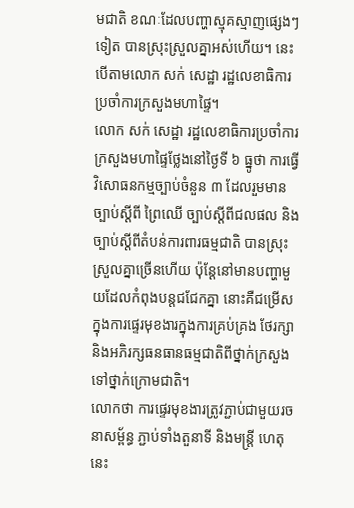មជាតិ ខណៈដែលបញ្ហាស្មុគស្មាញផ្សេងៗទៀត បានស្រុះស្រួលគ្នាអស់ហើយ។ នេះបើតាមលោក សក់ សេដ្ឋា រដ្ឋលេខាធិការប្រចាំការក្រសួងមហាផ្ទៃ។
លោក សក់ សេដ្ឋា រដ្ឋលេខាធិការប្រចាំការ ក្រសួងមហាផ្ទៃថ្លែងនៅថ្ងៃទី ៦ ធ្នូថា ការធ្វើវិសោធនកម្មច្បាប់ចំនួន ៣ ដែលរួមមាន ច្បាប់ស្តីពី ព្រៃឈើ ច្បាប់ស្តីពីជលផល និងច្បាប់ស្តីពីតំបន់ការពារធម្មជាតិ បានស្រុះស្រួលគ្នាច្រើនហើយ ប៉ុន្តែនៅមានបញ្ហាមួយដែលកំពុងបន្តជជែកគ្នា នោះគឺជម្រើសក្នុងការផ្ទេរមុខងារក្នុងការគ្រប់គ្រង ថែរក្សា និងអភិរក្សធនធានធម្មជាតិពីថ្នាក់ក្រសួងទៅថ្នាក់ក្រោមជាតិ។
លោកថា ការផ្ទេរមុខងារត្រូវភ្ជាប់ជាមួយរចនាសម្ព័ន្ធ ភ្ជាប់ទាំងតួនាទី និងមន្ត្រី ហេតុនេះ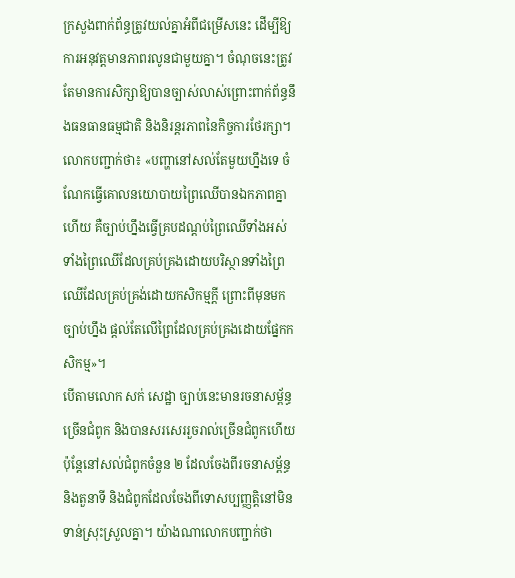ក្រសួងពាក់ព័ន្ធត្រូវយល់គ្នាអំពីជម្រើសនេះ ដើម្បីឱ្យការអនុវត្តមានភាពរលូនជាមួយគ្នា។ ចំណុចនេះត្រូវតែមានការសិក្សាឱ្យបានច្បាស់លាស់ព្រោះពាក់ព័ន្ធនឹងធនធានធម្មជាតិ និងនិរន្តរភាពនៃកិច្ចការថែរក្សា។
លោកបញ្ជាក់ថា៖ «បញ្ហានៅសល់តែមួយហ្នឹងទេ ចំណែកធ្វើគោលនយោបាយព្រៃឈើបានឯកភាពគ្នាហើយ គឺច្បាប់ហ្នឹងធ្វើគ្របដណ្តប់ព្រៃឈើទាំងអស់ ទាំងព្រៃឈើដែលគ្រប់គ្រងដោយបរិស្ថានទាំងព្រៃឈើដែលគ្រប់គ្រង់ដោយកសិកម្មក្តី ព្រោះពីមុនមកច្បាប់ហ្នឹង ផ្តល់តែលើព្រៃដែលគ្រប់គ្រងដោយផ្នែកកសិកម្ម»។
បើតាមលោក សក់ សេដ្ឋា ច្បាប់នេះមានរចនាសម្ព័ន្ធច្រើនជំពូក និងបានសរសេររួចរាល់ច្រើនជំពូកហើយ ប៉ុន្តែនៅសល់ជំពូកចំនួន ២ ដែលចែងពីរចនាសម្ព័ន្ធ និងតួនាទី និងជំពូកដែលចែងពីទោសប្បញ្ញត្តិនៅមិនទាន់ស្រុះស្រួលគ្នា។ យ៉ាងណាលោកបញ្ជាក់ថា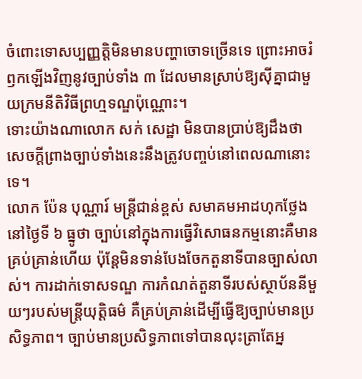ចំពោះទោសប្បញ្ញត្តិមិនមានបញ្ហាចោទច្រើនទេ ព្រោះអាចរំឭកឡើងវិញនូវច្បាប់ទាំង ៣ ដែលមានស្រាប់ឱ្យស៊ីគ្នាជាមួយក្រមនីតិវិធីព្រហ្មទណ្ឌប៉ុណ្ណោះ។
ទោះយ៉ាងណាលោក សក់ សេដ្ឋា មិនបានប្រាប់ឱ្យដឹងថា សេចក្តីព្រាងច្បាប់ទាំងនេះនឹងត្រូវបញ្ចប់នៅពេលណានោះទេ។
លោក ប៉ែន បុណ្ណារ៍ មន្ត្រីជាន់ខ្ពស់ សមាគមអាដហុកថ្លែងនៅថ្ងៃទី ៦ ធ្នូថា ច្បាប់នៅក្នុងការធ្វើវិសោធនកម្មនោះគឺមានគ្រប់គ្រាន់ហើយ ប៉ុន្តែមិនទាន់បែងចែកតួនាទីបានច្បាស់លាស់។ ការដាក់ទោសទណ្ឌ ការកំណត់តួនាទីរបស់ស្ថាប័ននីមួយៗរបស់មន្ត្រីយុត្តិធម៌ គឺគ្រប់គ្រាន់ដើម្បីធ្វើឱ្យច្បាប់មានប្រសិទ្ធភាព។ ច្បាប់មានប្រសិទ្ធភាពទៅបានលុះត្រាតែអ្ន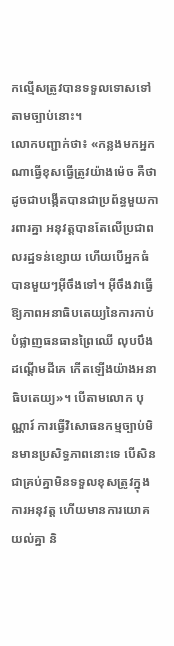កល្មើសត្រូវបានទទួលទោសទៅតាមច្បាប់នោះ។
លោកបញ្ជាក់ថា៖ «កន្លងមកអ្នកណាធ្វើខុសធ្វើត្រូវយ៉ាងម៉េច គឺថាដូចជាបង្កើតបានជាប្រព័ន្ធមួយការពារគ្នា អនុវត្តបានតែលើប្រជាពលរដ្ឋទន់ខ្សោយ ហើយបើអ្នកធំបានមួយៗអ៊ីចឹងទៅ។ អ៊ីចឹងវាធ្វើឱ្យភាពអនាធិបតេយ្យនៃការកាប់បំផ្លាញធនធានព្រៃឈើ លុបបឹង ដណ្តើមដីគេ កើតឡើងយ៉ាងអនាធិបតេយ្យ»។ បើតាមលោក បុណ្ណារ៍ ការធ្វើវិសោធនកម្មច្បាប់មិនមានប្រសិទ្ធភាពនោះទេ បើសិនជាគ្រប់គ្នាមិនទទួលខុសត្រូវក្នុងការអនុវត្ត ហើយមានការយោគយល់គ្នា និ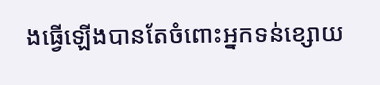ងធ្វើឡើងបានតែចំពោះអ្នកទន់ខ្សោយ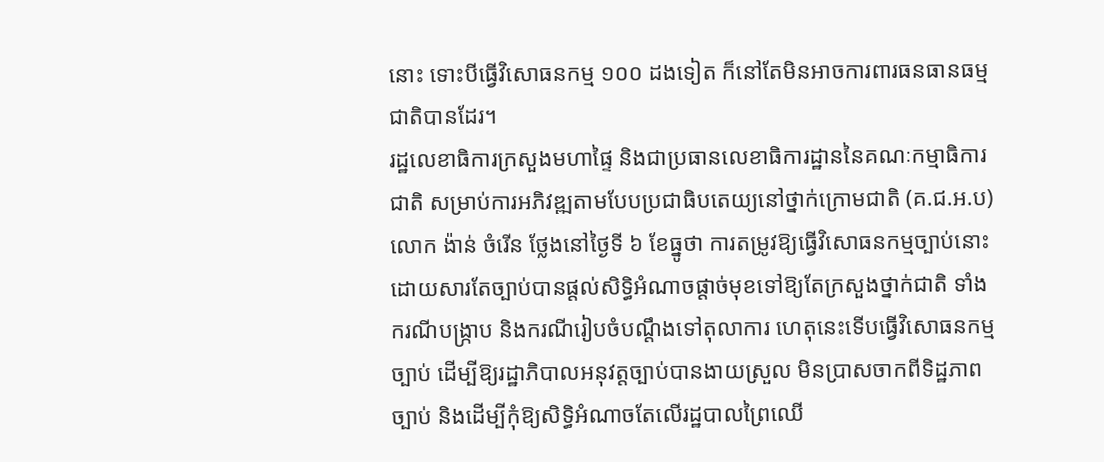នោះ ទោះបីធ្វើវិសោធនកម្ម ១០០ ដងទៀត ក៏នៅតែមិនអាចការពារធនធានធម្មជាតិបានដែរ។
រដ្ឋលេខាធិការក្រសួងមហាផ្ទៃ និងជាប្រធានលេខាធិការដ្ឋាននៃគណៈកម្មាធិការជាតិ សម្រាប់ការអភិវឌ្ឍតាមបែបប្រជាធិបតេយ្យនៅថ្នាក់ក្រោមជាតិ (គ.ជ.អ.ប) លោក ង៉ាន់ ចំរើន ថ្លែងនៅថ្ងៃទី ៦ ខែធ្នូថា ការតម្រូវឱ្យធ្វើវិសោធនកម្មច្បាប់នោះ ដោយសារតែច្បាប់បានផ្តល់សិទ្ធិអំណាចផ្តាច់មុខទៅឱ្យតែក្រសួងថ្នាក់ជាតិ ទាំងករណីបង្ក្រាប និងករណីរៀបចំបណ្តឹងទៅតុលាការ ហេតុនេះទើបធ្វើវិសោធនកម្មច្បាប់ ដើម្បីឱ្យរដ្ឋាភិបាលអនុវត្តច្បាប់បានងាយស្រួល មិនប្រាសចាកពីទិដ្ឋភាពច្បាប់ និងដើម្បីកុំឱ្យសិទ្ធិអំណាចតែលើរដ្ឋបាលព្រៃឈើ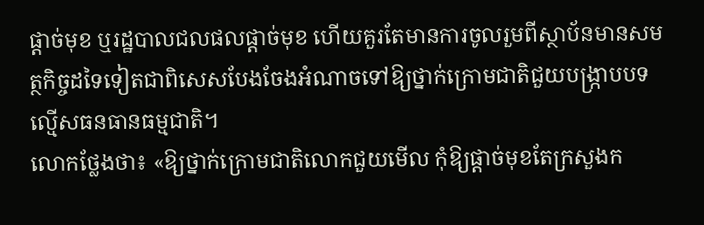ផ្តាច់មុខ ឬរដ្ឋបាលជលផលផ្តាច់មុខ ហើយគួរតែមានការចូលរួមពីស្ថាប័នមានសមត្ថកិច្ចដទៃទៀតជាពិសេសបែងចែងអំណាចទៅឱ្យថ្នាក់ក្រោមជាតិជួយបង្ក្រាបបទល្មើសធនធានធម្មជាតិ។
លោកថ្លែងថា៖ «ឱ្យថ្នាក់ក្រោមជាតិលោកជួយមើល កុំឱ្យផ្តាច់មុខតែក្រសួងក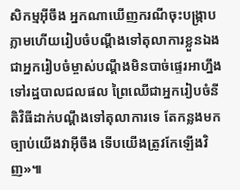សិកម្មអ៊ីចឹង អ្នកណាឃើញករណីចុះបង្ក្រាបភ្លាមហើយរៀបចំបណ្តឹងទៅតុលាការខ្លួនឯង ជាអ្នករៀបចំម្ចាស់បណ្តឹងមិនបាច់ផ្ទេរអាហ្នឹងទៅរដ្ឋបាលជលផល ព្រៃឈើជាអ្នករៀបចំនីតិវិធីដាក់បណ្តឹងទៅតុលាការទេ តែកន្លងមកច្បាប់យើងវាអ៊ីចឹង ទើបយើងត្រូវកែឡើងវិញ»៕